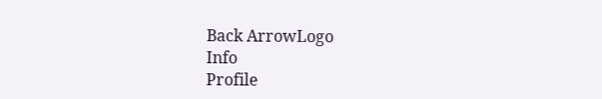Back ArrowLogo
Info
Profile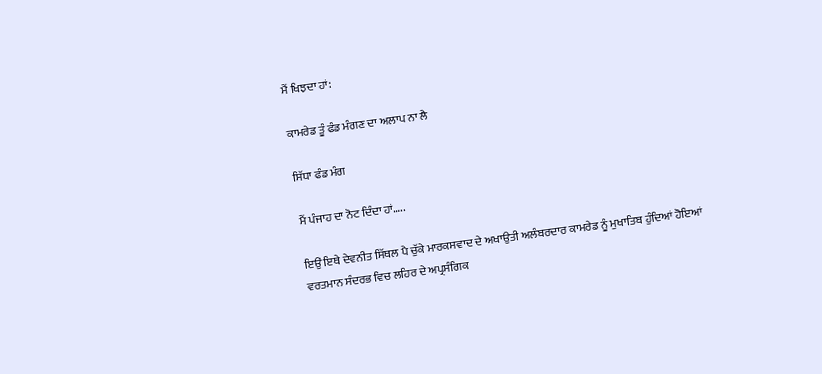ਮੈਂ ਖਿਝਦਾ ਹਾਂ:

ਕਾਮਰੇਡ ਤੂੰ ਫੰਡ ਮੰਗਣ ਦਾ ਅਲਾਪ ਨਾ ਲੈ

ਸਿੱਧਾ ਫੰਡ ਮੰਗ

ਮੈਂ ਪੰਜਾਹ ਦਾ ਨੋਟ ਦਿੰਦਾ ਹਾਂ…..

ਇਉਂ ਇਥੇ ਦੇਵਨੀਤ ਸਿੱਥਲ ਪੈ ਚੁੱਕੇ ਮਾਰਕਸਵਾਦ ਦੇ ਅਖਾਉਤੀ ਅਲੰਬਰਦਾਰ ਕਾਮਰੇਡ ਨੂੰ ਮੁਖਾਤਿਬ ਹੁੰਦਿਆਂ ਹੋਇਆਂ ਵਰਤਮਾਨ ਸੰਦਰਭ ਵਿਚ ਲਹਿਰ ਦੇ ਅਪ੍ਰਸੰਗਿਕ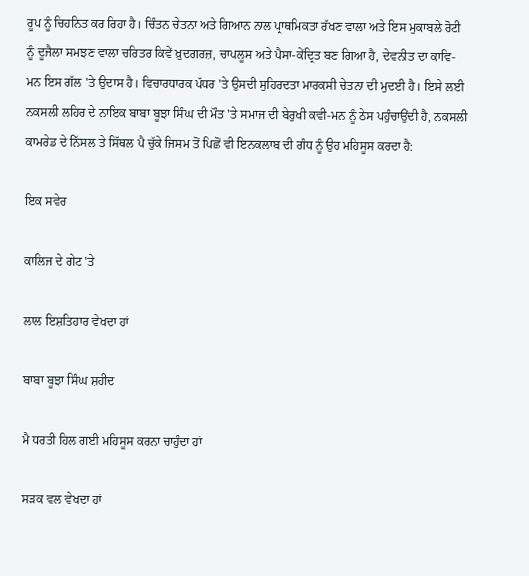ਰੂਪ ਨੂੰ ਚਿਹਨਿਤ ਕਰ ਰਿਹਾ ਹੈ। ਚਿੰਤਨ ਚੇਤਨਾ ਅਤੇ ਗਿਆਨ ਨਾਲ ਪ੍ਰਾਥਮਿਕਤਾ ਰੱਖਣ ਵਾਲਾ ਅਤੇ ਇਸ ਮੁਕਾਬਲੇ ਰੋਟੀ ਨੂੰ ਦੂਜੈਲਾ ਸਮਝਣ ਵਾਲਾ ਚਰਿਤਰ ਕਿਵੇਂ ਖ਼ੁਦਗਰਜ਼, ਚਾਪਲੂਸ ਅਤੇ ਪੈਸਾ-ਕੇਂਦ੍ਰਿਤ ਬਣ ਗਿਆ ਹੈ, ਦੇਵਨੀਤ ਦਾ ਕਾਵਿ-ਮਨ ਇਸ ਗੱਲ 'ਤੇ ਉਦਾਸ ਹੈ। ਵਿਚਾਰਧਾਰਕ ਪੱਧਰ 'ਤੇ ਉਸਦੀ ਸੁਹਿਰਦਤਾ ਮਾਰਕਸੀ ਚੇਤਨਾ ਦੀ ਮੁਦਈ ਹੈ। ਇਸੇ ਲਈ ਨਕਸਲੀ ਲਹਿਰ ਦੇ ਨਾਇਕ ਬਾਬਾ ਬੂਝਾ ਸਿੰਘ ਦੀ ਮੌਤ 'ਤੇ ਸਮਾਜ ਦੀ ਬੇਰੁਖੀ ਕਵੀ-ਮਨ ਨੂੰ ਠੇਸ ਪਹੁੰਚਾਉਂਦੀ ਹੈ, ਨਕਸਲੀ ਕਾਮਰੇਡ ਦੇ ਨਿੱਸਲ ਤੇ ਸਿੱਥਲ ਪੈ ਚੁੱਕੇ ਜਿਸਮ ਤੋਂ ਪਿਛੋਂ ਵੀ ਇਨਕਲਾਬ ਦੀ ਗੰਧ ਨੂੰ ਉਹ ਮਹਿਸੂਸ ਕਰਦਾ ਹੈ:

ਇਕ ਸਵੇਰ

ਕਾਲਿਜ ਦੇ ਗੇਟ 'ਤੇ

ਲਾਲ ਇਸ਼ਤਿਹਾਰ ਵੇਖਦਾ ਹਾਂ

ਬਾਬਾ ਬੂਝਾ ਸਿੰਘ ਸ਼ਹੀਦ

ਮੈ ਧਰਤੀ ਹਿਲ ਗਈ ਮਹਿਸੂਸ ਕਰਨਾ ਚਾਹੁੰਦਾ ਹਾਂ

ਸੜਕ ਵਲ ਵੇਖਦਾ ਹਾਂ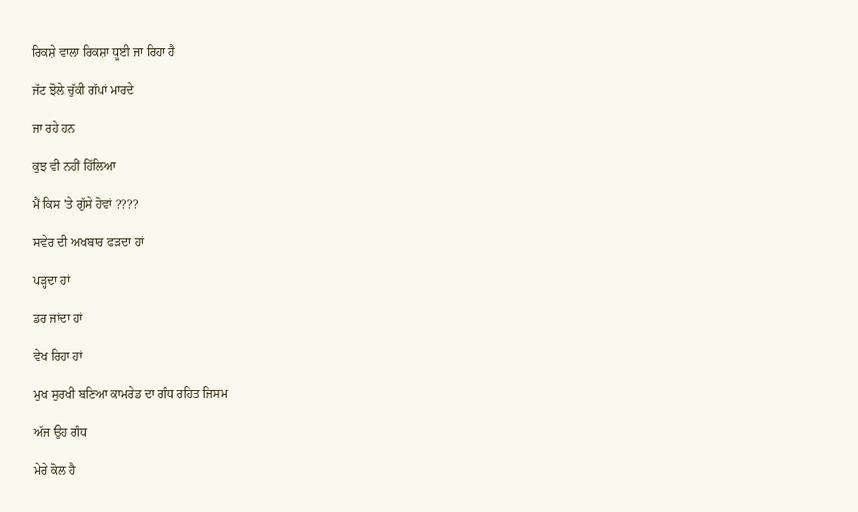ਰਿਕਸ਼ੇ ਵਾਲਾ ਰਿਕਸ਼ਾ ਧੂਈ ਜਾ ਰਿਹਾ ਹੈ

ਜੱਟ ਝੋਲੇ ਚੁੱਕੀ ਗੱਪਾਂ ਮਾਰਦੇ

ਜਾ ਰਹੇ ਹਨ

ਕੁਝ ਵੀ ਨਹੀਂ ਹਿੱਲਿਆ

ਮੈਂ ਕਿਸ 'ਤੇ ਗੁੱਸੇ ਹੋਵਾਂ ????

ਸਵੇਰ ਦੀ ਅਖਬਾਰ ਫੜਦਾ ਹਾਂ

ਪੜ੍ਹਦਾ ਹਾਂ

ਡਰ ਜਾਂਦਾ ਹਾਂ

ਵੇਖ ਰਿਹਾ ਹਾਂ

ਮੁਖ ਸੁਰਖੀ ਬਣਿਆ ਕਾਮਰੇਡ ਦਾ ਗੰਧ ਰਹਿਤ ਜਿਸਮ

ਅੱਜ ਉਹ ਗੰਧ

ਮੇਰੇ ਕੋਲ ਹੈ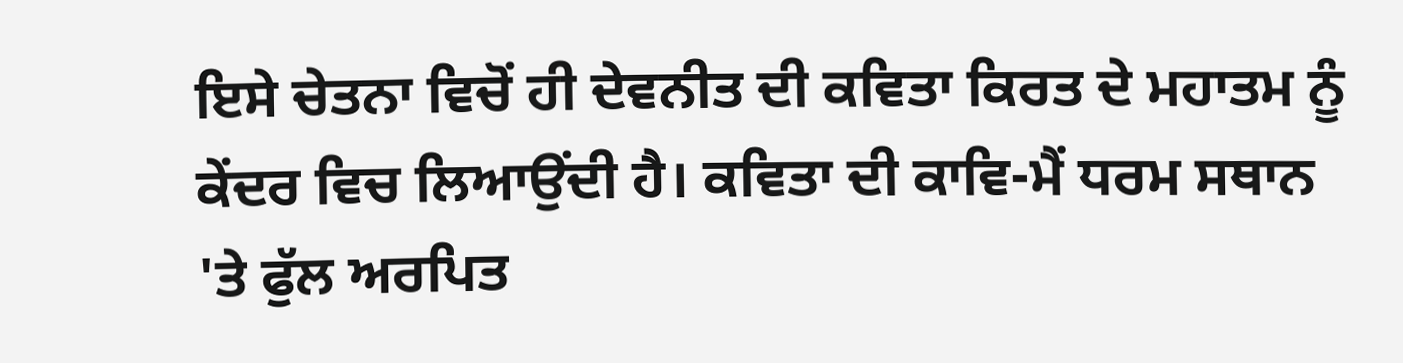ਇਸੇ ਚੇਤਨਾ ਵਿਚੋਂ ਹੀ ਦੇਵਨੀਤ ਦੀ ਕਵਿਤਾ ਕਿਰਤ ਦੇ ਮਹਾਤਮ ਨੂੰ ਕੇਂਦਰ ਵਿਚ ਲਿਆਉਂਦੀ ਹੈ। ਕਵਿਤਾ ਦੀ ਕਾਵਿ-ਮੈਂ ਧਰਮ ਸਥਾਨ 'ਤੇ ਫੁੱਲ ਅਰਪਿਤ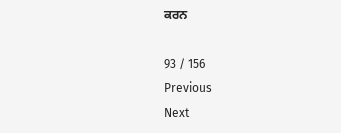ਕਰਨ

93 / 156
Previous
Next